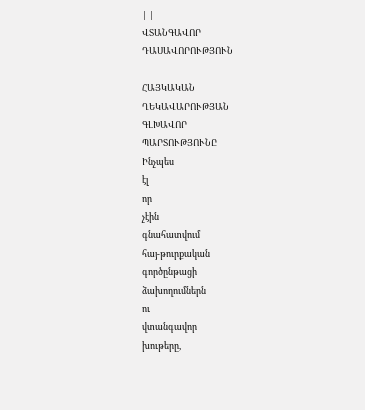| |
ՎՏԱՆԳԱՎՈՐ
ԴԱՍԱՎՈՐՈՒԹՅՈՒՆ

ՀԱՅԿԱԿԱՆ
ՂԵԿԱՎԱՐՈՒԹՅԱՆ
ԳԼԽԱՎՈՐ
ՊԱՐՏՈՒԹՅՈՒՆԸ
Ինչպես
էլ
որ
չէին
գնահատվում
հայ-թուրքական
գործընթացի
ձախողումներն
ու
վտանգավոր
խութերը,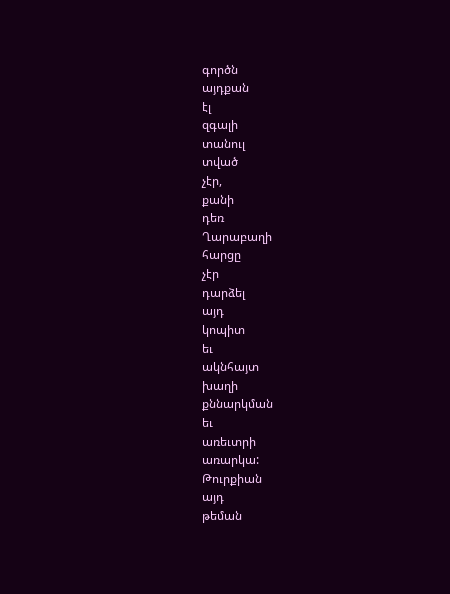գործն
այդքան
էլ
զգալի
տանուլ
տված
չէր,
քանի
դեռ
Ղարաբաղի
հարցը
չէր
դարձել
այդ
կոպիտ
եւ
ակնհայտ
խաղի
քննարկման
եւ
առեւտրի
առարկա:
Թուրքիան
այդ
թեման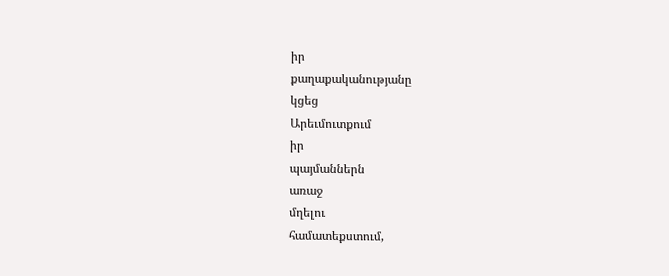իր
քաղաքականությանը
կցեց
Արեւմուտքում
իր
պայմաններն
առաջ
մղելու
համատեքստում,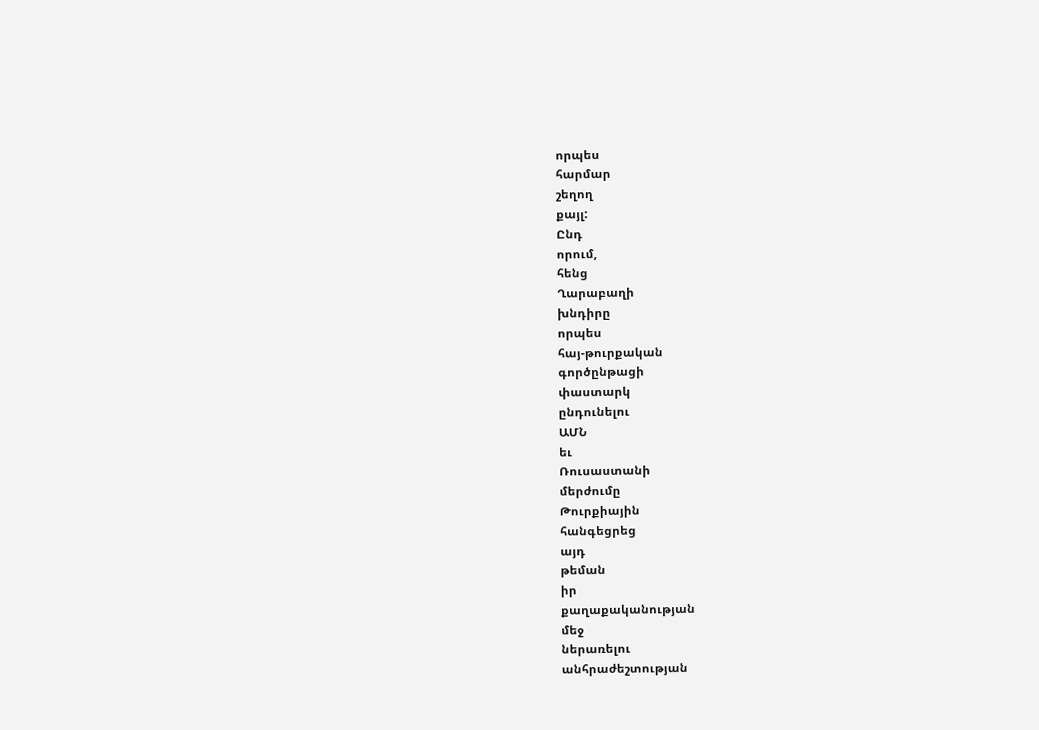որպես
հարմար
շեղող
քայլ:
Ընդ
որում,
հենց
Ղարաբաղի
խնդիրը
որպես
հայ-թուրքական
գործընթացի
փաստարկ
ընդունելու
ԱՄՆ
եւ
Ռուսաստանի
մերժումը
Թուրքիային
հանգեցրեց
այդ
թեման
իր
քաղաքականության
մեջ
ներառելու
անհրաժեշտության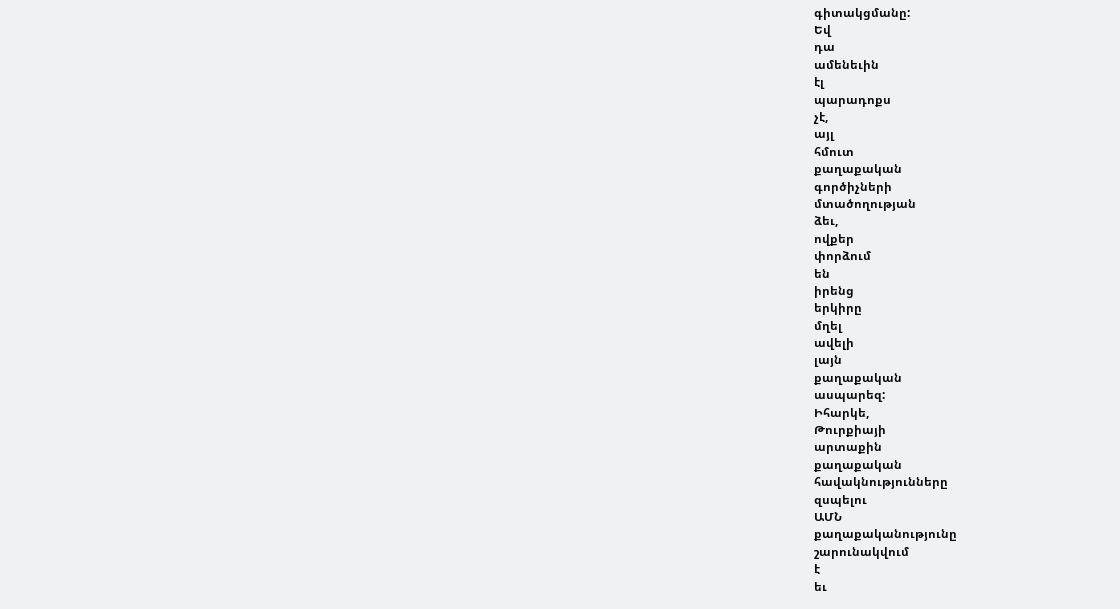գիտակցմանը:
Եվ
դա
ամենեւին
էլ
պարադոքս
չէ,
այլ
հմուտ
քաղաքական
գործիչների
մտածողության
ձեւ,
ովքեր
փորձում
են
իրենց
երկիրը
մղել
ավելի
լայն
քաղաքական
ասպարեզ:
Իհարկե,
Թուրքիայի
արտաքին
քաղաքական
հավակնությունները
զսպելու
ԱՄՆ
քաղաքականությունը
շարունակվում
է
եւ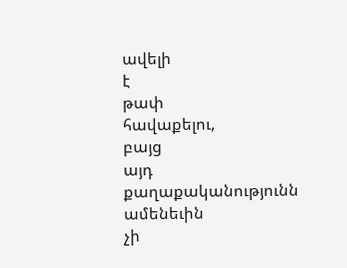ավելի
է
թափ
հավաքելու,
բայց
այդ
քաղաքականությունն
ամենեւին
չի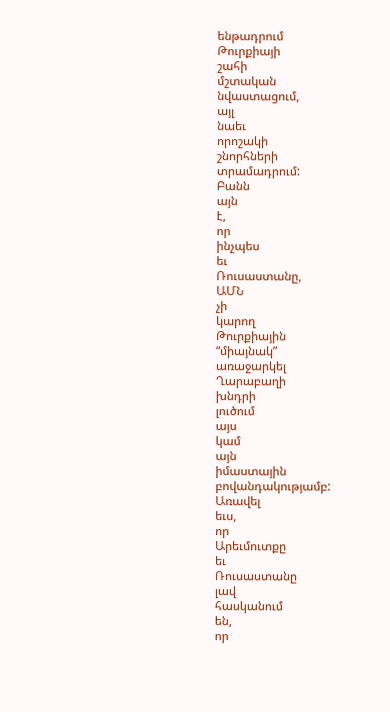ենթադրում
Թուրքիայի
շահի
մշտական
նվաստացում,
այլ
նաեւ
որոշակի
շնորհների
տրամադրում:
Բանն
այն
է,
որ
ինչպես
եւ
Ռուսաստանը,
ԱՄՆ
չի
կարող
Թուրքիային
“միայնակ”
առաջարկել
Ղարաբաղի
խնդրի
լուծում
այս
կամ
այն
իմաստային
բովանդակությամբ:
Առավել
եւս,
որ
Արեւմուտքը
եւ
Ռուսաստանը
լավ
հասկանում
են,
որ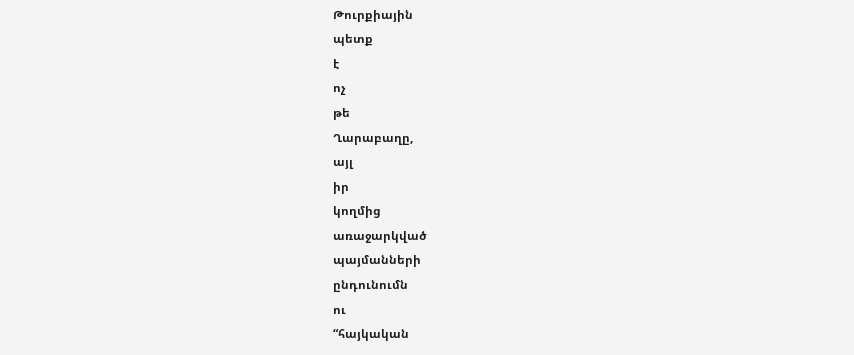Թուրքիային
պետք
է
ոչ
թե
Ղարաբաղը,
այլ
իր
կողմից
առաջարկված
պայմանների
ընդունումն
ու
“հայկական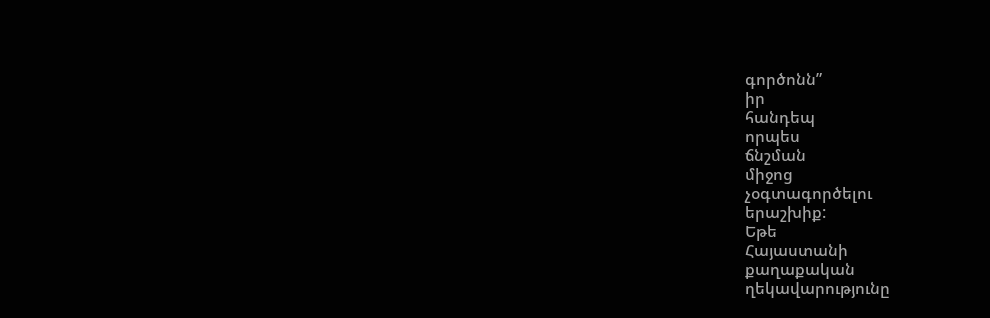գործոնն”
իր
հանդեպ
որպես
ճնշման
միջոց
չօգտագործելու
երաշխիք:
Եթե
Հայաստանի
քաղաքական
ղեկավարությունը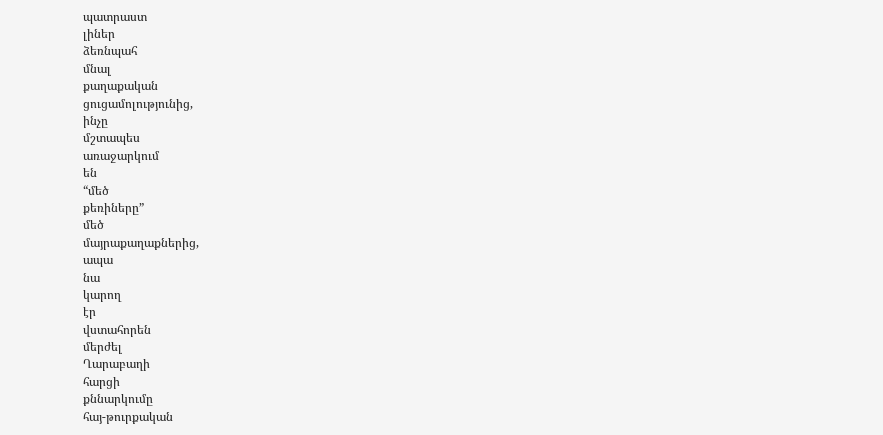պատրաստ
լիներ
ձեռնպահ
մնալ
քաղաքական
ցուցամոլությունից,
ինչը
մշտապես
առաջարկում
են
“մեծ
քեռիները”
մեծ
մայրաքաղաքներից,
ապա
նա
կարող
էր
վստահորեն
մերժել
Ղարաբաղի
հարցի
քննարկումը
հայ-թուրքական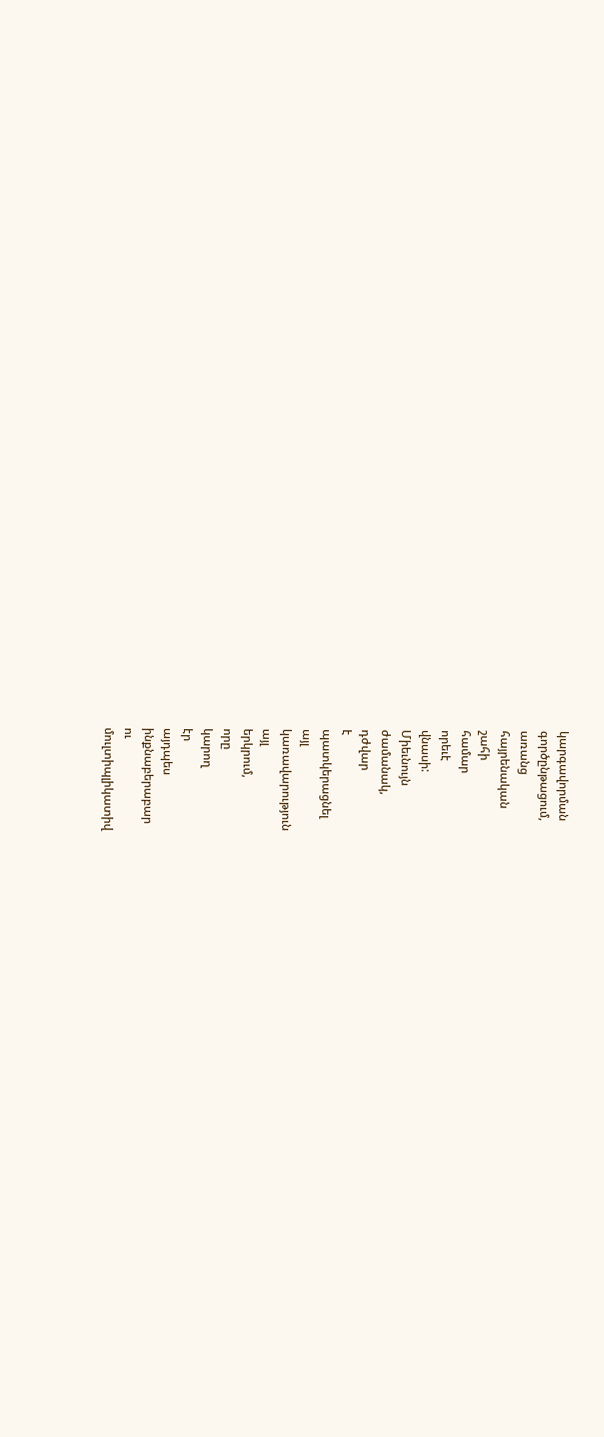կարգավորման
գործընթացում,
առանց
հայրենական
շահի
համար
որեւէ
վնասի:
Միեւնույն
ժամանակ,
դժվար
է
պատկերացնել
այլ
կառավարություն
այլ
երկրում,
որը
կարող
էր
այդպես
ինքնաբերաբար
ու
մուլտիպլիկատիվ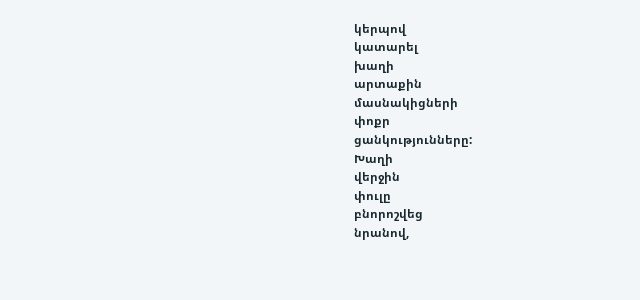կերպով
կատարել
խաղի
արտաքին
մասնակիցների
փոքր
ցանկությունները:
Խաղի
վերջին
փուլը
բնորոշվեց
նրանով,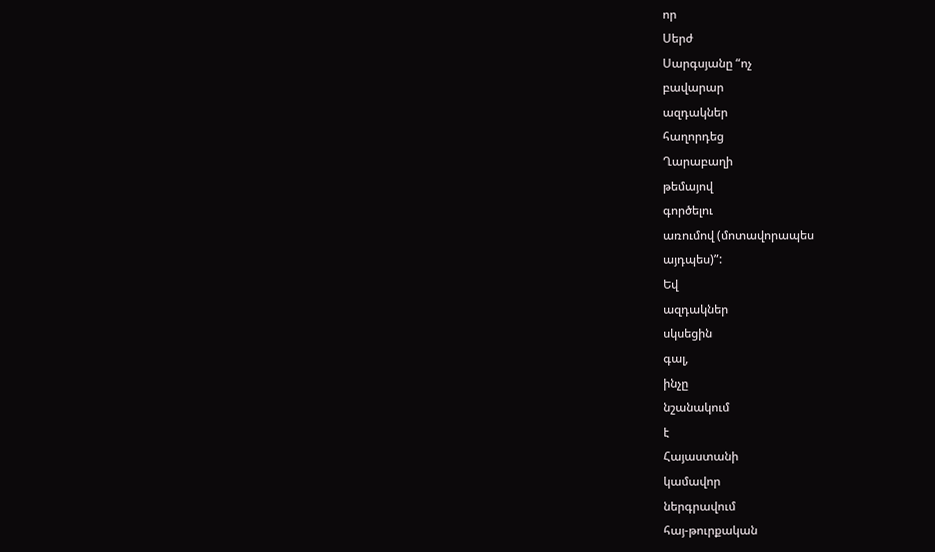որ
Սերժ
Սարգսյանը “ոչ
բավարար
ազդակներ
հաղորդեց
Ղարաբաղի
թեմայով
գործելու
առումով (մոտավորապես
այդպես)”:
Եվ
ազդակներ
սկսեցին
գալ,
ինչը
նշանակում
է
Հայաստանի
կամավոր
ներգրավում
հայ-թուրքական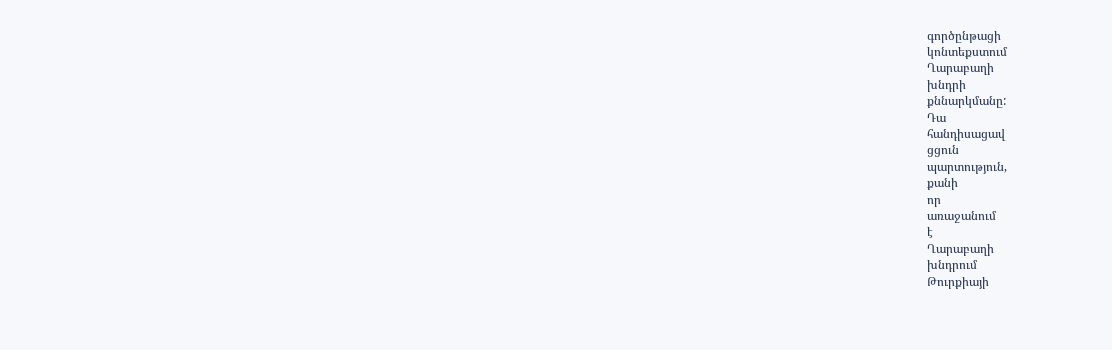գործընթացի
կոնտեքստում
Ղարաբաղի
խնդրի
քննարկմանը:
Դա
հանդիսացավ
ցցուն
պարտություն,
քանի
որ
առաջանում
է
Ղարաբաղի
խնդրում
Թուրքիայի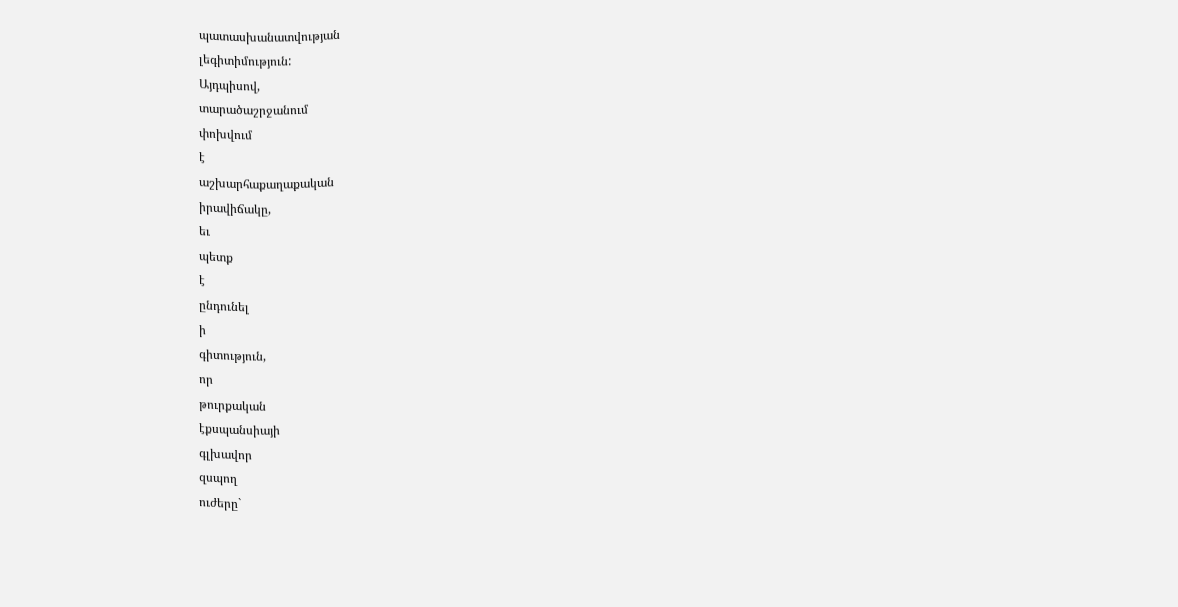պատասխանատվության
լեգիտիմություն:
Այդպիսով,
տարածաշրջանում
փոխվում
է
աշխարհաքաղաքական
իրավիճակը,
եւ
պետք
է
ընդունել
ի
գիտություն,
որ
թուրքական
էքսպանսիայի
գլխավոր
զսպող
ուժերը`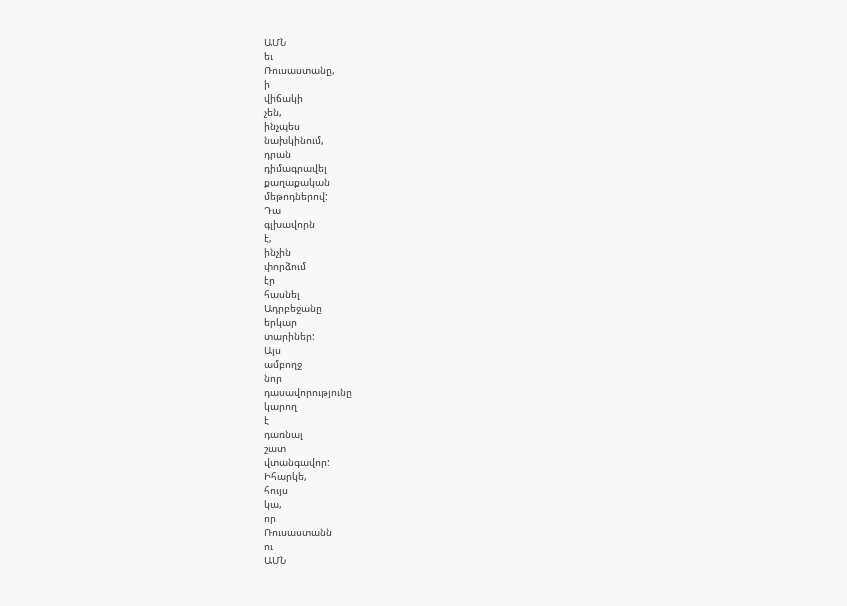ԱՄՆ
եւ
Ռուսաստանը,
ի
վիճակի
չեն,
ինչպես
նախկինում,
դրան
դիմագրավել
քաղաքական
մեթոդներով:
Դա
գլխավորն
է,
ինչին
փորձում
էր
հասնել
Ադրբեջանը
երկար
տարիներ:
Այս
ամբողջ
նոր
դասավորությունը
կարող
է
դառնալ
շատ
վտանգավոր:
Իհարկե,
հույս
կա,
որ
Ռուսաստանն
ու
ԱՄՆ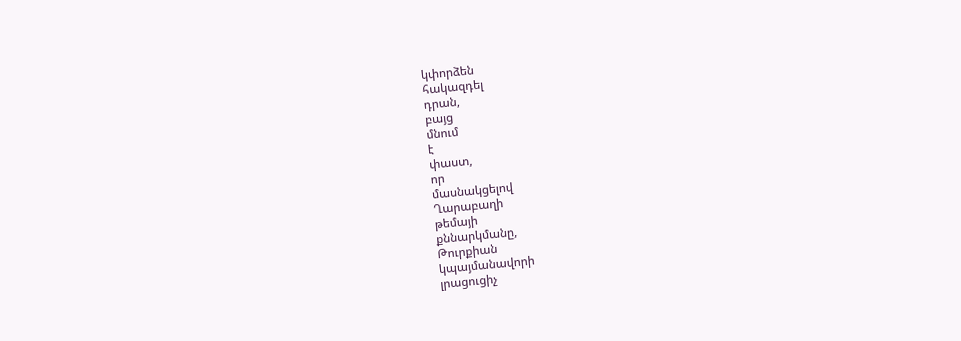կփորձեն
հակազդել
դրան,
բայց
մնում
է
փաստ,
որ
մասնակցելով
Ղարաբաղի
թեմայի
քննարկմանը,
Թուրքիան
կպայմանավորի
լրացուցիչ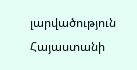լարվածություն
Հայաստանի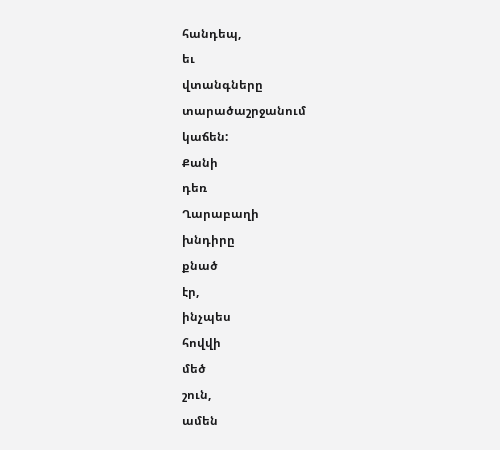հանդեպ,
եւ
վտանգները
տարածաշրջանում
կաճեն:
Քանի
դեռ
Ղարաբաղի
խնդիրը
քնած
էր,
ինչպես
հովվի
մեծ
շուն,
ամեն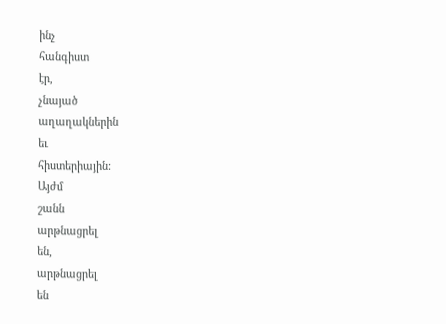ինչ
հանգիստ
էր,
չնայած
աղաղակներին
եւ
հիստերիային:
Այժմ
շանն
արթնացրել
են,
արթնացրել
են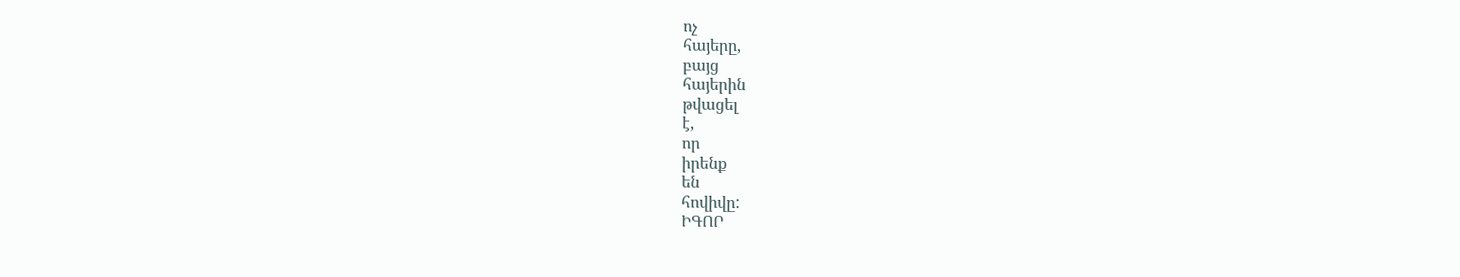ոչ
հայերը,
բայց
հայերին
թվացել
է,
որ
իրենք
են
հովիվը:
ԻԳՈՐ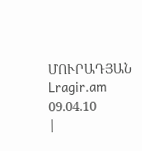ՄՈՒՐԱԴՅԱՆ
Lragir.am 09.04.10
|